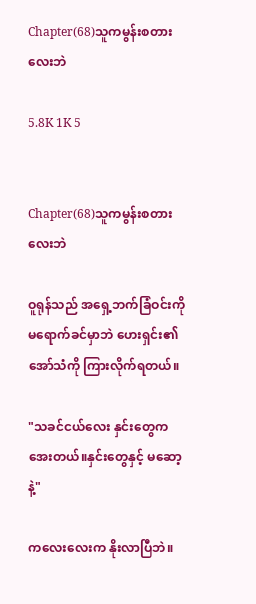Chapter(68)သူကမွန်းစတားလေးဘဲ

5.8K 1K 5


Chapter(68)သူကမွန်းစတားလေးဘဲ

ဝူရုန်သည် အရှေ့ဘက်ခြံဝင်းကို မရောက်ခင်မှာဘဲ ဟေးရှင်း၏ အော်သံကို ကြားလိုက်ရတယ်။

"သခင်ငယ်လေး နှင်းတွေက အေးတယ်။နှင်းတွေနှင့် မဆော့နဲ့"

ကလေးလေးက နိုးလာပြီဘဲ။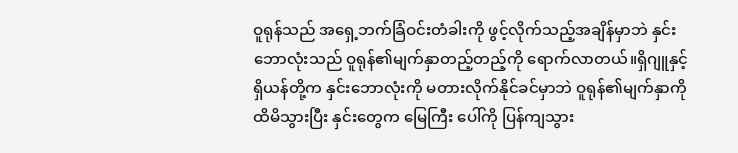ဝူရုန်သည် အရှေ့ဘက်ခြံဝင်းတံခါးကို ဖွင့်လိုက်သည့်အချိန်မှာဘဲ နှင်းဘောလုံးသည် ဝူရုန်၏မျက်နှာတည့်တည့်ကို ရောက်လာတယ်။ရှိဂျူနှင့် ရှိယန်တို့က နှင်းဘောလုံးကို မတားလိုက်နိုင်ခင်မှာဘဲ ဝူရုန်၏မျက်နှာကို ထိမိသွားပြီး နှင်းတွေက မြေကြီး ပေါ်ကို ပြန်ကျသွား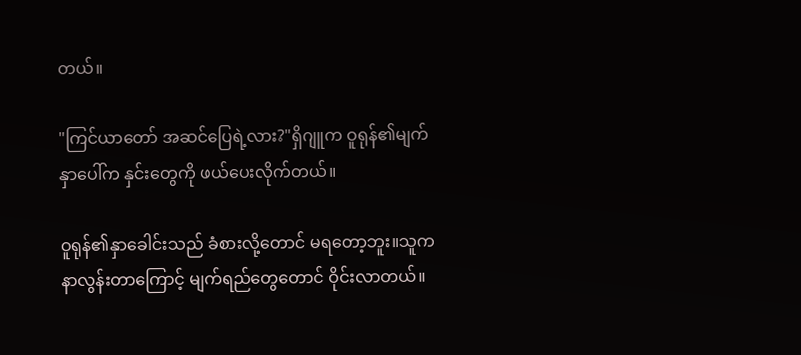တယ်။

"ကြင်ယာတော် အဆင်ပြေရဲ့လား?"ရှိဂျူက ဝူရုန်၏မျက်နှာပေါ်က နှင်းတွေကို ဖယ်ပေးလိုက်တယ်။

ဝူရုန်၏နှာခေါင်းသည် ခံစားလို့တောင် မရတော့ဘူး။သူက နာလွန်းတာကြောင့် မျက်ရည်တွေတောင် ဝိုင်းလာတယ်။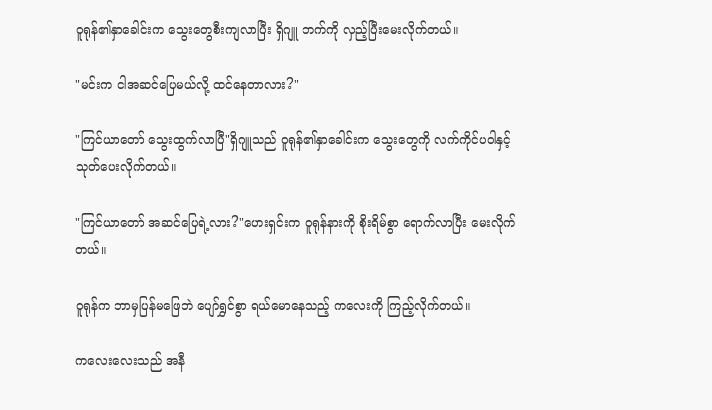ဝူရုန်၏နှာခေါင်းက သွေးတွေစီးကျလာပြီး ရှိဂျူ ဘက်ကို လှည့်ပြီးမေးလိုက်တယ်။

"မင်းက ငါအဆင်ပြေမယ်လို့ ထင်နေတာလား?"

"ကြင်ယာတော် သွေးထွက်လာပြီ"ရှိဂျူသည် ဝူရုန်၏နှာခေါင်းက သွေးတွေကို လက်ကိုင်ပဝါနှင့် သုတ်ပေးလိုက်တယ်။

"ကြင်ယာတော် အဆင်ပြေရဲ့လား?"ဟေးရှင်းက ဝူရုန်နားကို စိုးရိမ်စွာ ရောက်လာပြီး မေးလိုက်တယ်။

ဝူရုန်က ဘာမှပြန်မဖြေဘဲ ပျော်ရွှင်စွာ ရယ်မောနေသည့် ကလေးကို ကြည့်လိုက်တယ်။

ကလေးလေးသည် အနီ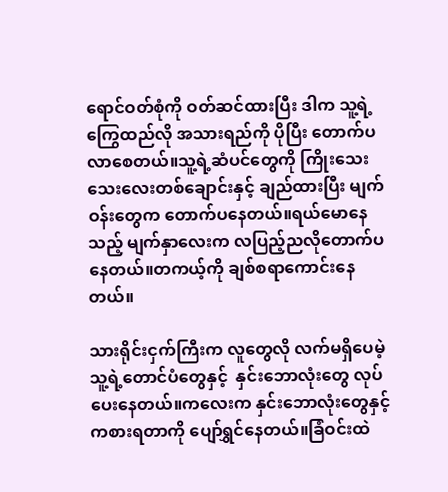ရောင်ဝတ်စုံကို ဝတ်ဆင်ထားပြီး ဒါက သူ့ရဲ့ကြွေထည်လို အသားရည်ကို ပိုပြီး တောက်ပလာစေတယ်။သူ့ရဲ့ဆံပင်တွေကို ကြိုးသေးသေးလေးတစ်ချောင်းနှင့် ချည်ထားပြီး မျက်ဝန်းတွေက တောက်ပနေတယ်။ရယ်မောနေသည့် မျက်နှာလေးက လပြည့်ညလိုတောက်ပနေတယ်။တကယ့်ကို ချစ်စရာကောင်းနေတယ်။

သားရိုင်းငှက်ကြီးက လူတွေလို လက်မရှိပေမဲ့ သူ့ရဲ့တောင်ပံတွေနှင့်  နှင်းဘောလုံးတွေ လုပ်ပေးနေတယ်။ကလေးက နှင်းဘောလုံးတွေနှင့်  ကစားရတာကို ပျော်ရွှင်နေတယ်။ခြံဝင်းထဲ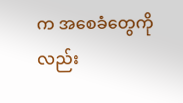က အစေခံတွေကိုလည်း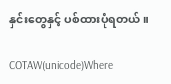နှင်းတွေနှင့် ပစ်ထားပုံရတယ်။

COTAW(unicode)Where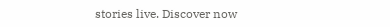stories live. Discover now